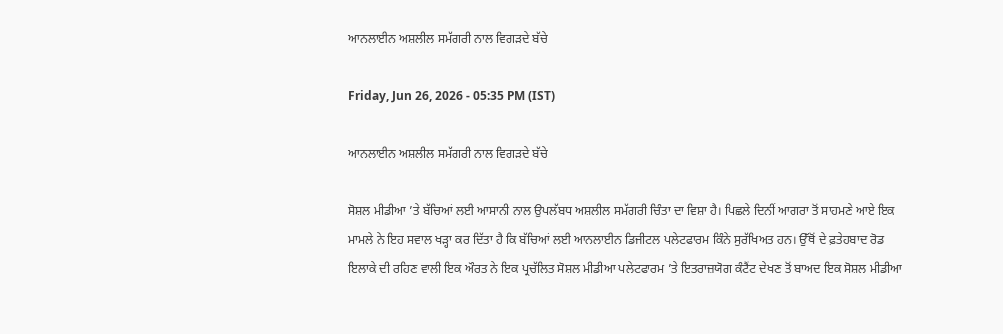ਆਨਲਾਈਨ ਅਸ਼ਲੀਲ ਸਮੱਗਰੀ ਨਾਲ ਵਿਗੜਦੇ ਬੱਚੇ

Friday, Jun 26, 2026 - 05:35 PM (IST)

ਆਨਲਾਈਨ ਅਸ਼ਲੀਲ ਸਮੱਗਰੀ ਨਾਲ ਵਿਗੜਦੇ ਬੱਚੇ

ਸੋਸ਼ਲ ਮੀਡੀਆ ’ਤੇ ਬੱਚਿਆਂ ਲਈ ਆਸਾਨੀ ਨਾਲ ਉਪਲੱਬਧ ਅਸ਼ਲੀਲ ਸਮੱਗਰੀ ਚਿੰਤਾ ਦਾ ਵਿਸ਼ਾ ਹੈ। ਪਿਛਲੇ ਦਿਨੀਂ ਆਗਰਾ ਤੋਂ ਸਾਹਮਣੇ ਆਏ ਇਕ ਮਾਮਲੇ ਨੇ ਇਹ ਸਵਾਲ ਖੜ੍ਹਾ ਕਰ ਦਿੱਤਾ ਹੈ ਕਿ ਬੱਚਿਆਂ ਲਈ ਆਨਲਾਈਨ ਡਿਜੀਟਲ ਪਲੇਟਫਾਰਮ ਕਿੰਨੇ ਸੁਰੱਖਿਅਤ ਹਨ। ਉੱਥੋਂ ਦੇ ਫ਼ਤੇਹਬਾਦ ਰੋਡ ਇਲਾਕੇ ਦੀ ਰਹਿਣ ਵਾਲੀ ਇਕ ਔਰਤ ਨੇ ਇਕ ਪ੍ਰਚੱਲਿਤ ਸੋਸ਼ਲ ਮੀਡੀਆ ਪਲੇਟਫਾਰਮ ’ਤੇ ਇਤਰਾਜ਼ਯੋਗ ਕੰਟੈਂਟ ਦੇਖਣ ਤੋਂ ਬਾਅਦ ਇਕ ਸੋਸ਼ਲ ਮੀਡੀਆ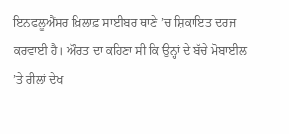ਇਨਫਲੂਐਂਸਰ ਖ਼ਿਲਾਫ਼ ਸਾਈਬਰ ਥਾਣੇ ’ਚ ਸ਼ਿਕਾਇਤ ਦਰਜ ਕਰਵਾਈ ਹੈ। ਔਰਤ ਦਾ ਕਹਿਣਾ ਸੀ ਕਿ ਉਨ੍ਹਾਂ ਦੇ ਬੱਚੇ ਮੋਬਾਈਲ ’ਤੇ ਰੀਲਾਂ ਦੇਖ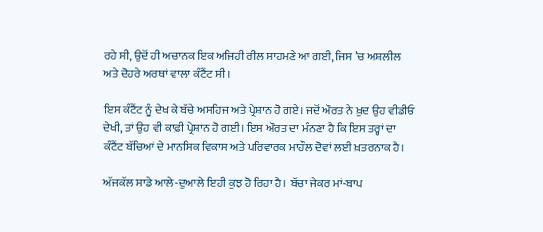ਰਹੇ ਸੀ, ਉਦੋਂ ਹੀ ਅਚਾਨਕ ਇਕ ਅਜਿਹੀ ਰੀਲ ਸਾਹਮਣੇ ਆ ਗਈ, ਜਿਸ ’ਚ ਅਸ਼ਲੀਲ ਅਤੇ ਦੋਹਰੇ ਅਰਥਾਂ ਵਾਲਾ ਕੰਟੈਂਟ ਸੀ।

ਇਸ ਕੰਟੈਂਟ ਨੂੰ ਦੇਖ ਕੇ ਬੱਚੇ ਅਸਹਿਜ ਅਤੇ ਪ੍ਰੇਸ਼ਾਨ ਹੋ ਗਏ। ਜਦੋਂ ਔਰਤ ਨੇ ਖ਼ੁਦ ਉਹ ਵੀਡੀਓ ਦੇਖੀ, ਤਾਂ ਉਹ ਵੀ ਕਾਫ਼ੀ ਪ੍ਰੇਸ਼ਾਨ ਹੋ ਗਈ। ਇਸ ਔਰਤ ਦਾ ਮੰਨਣਾ ਹੈ ਕਿ ਇਸ ਤਰ੍ਹਾਂ ਦਾ ਕੰਟੈਂਟ ਬੱਚਿਆਂ ਦੇ ਮਾਨਸਿਕ ਵਿਕਾਸ ਅਤੇ ਪਰਿਵਾਰਕ ਮਾਹੌਲ ਦੋਵਾਂ ਲਈ ਖ਼ਤਰਨਾਕ ਹੈ।

ਅੱਜਕੱਲ ਸਾਡੇ ਆਲੇ-ਦੁਆਲੇ ਇਹੀ ਕੁਝ ਹੋ ਰਿਹਾ ਹੈ। ਬੱਚਾ ਜੇਕਰ ਮਾਂ-ਬਾਪ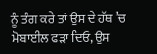ਨੂੰ ਤੰਗ ਕਰੇ ਤਾਂ ਉਸ ਦੇ ਹੱਥ ’ਚ ਮੋਬਾਈਲ ਫੜਾ ਦਿਓ, ਉਸ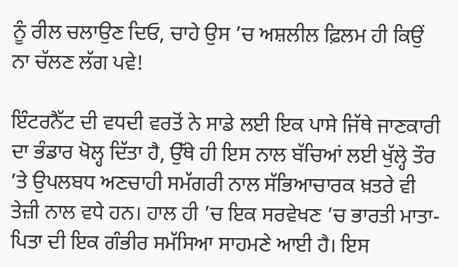ਨੂੰ ਰੀਲ ਚਲਾਉਣ ਦਿਓ, ਚਾਹੇ ਉਸ ’ਚ ਅਸ਼ਲੀਲ ਫ਼ਿਲਮ ਹੀ ਕਿਉਂ ਨਾ ਚੱਲਣ ਲੱਗ ਪਵੇ!

ਇੰਟਰਨੈੱਟ ਦੀ ਵਧਦੀ ਵਰਤੋਂ ਨੇ ਸਾਡੇ ਲਈ ਇਕ ਪਾਸੇ ਜਿੱਥੇ ਜਾਣਕਾਰੀ ਦਾ ਭੰਡਾਰ ਖੋਲ੍ਹ ਦਿੱਤਾ ਹੈ, ਉੱਥੇ ਹੀ ਇਸ ਨਾਲ ਬੱਚਿਆਂ ਲਈ ਖੁੱਲ੍ਹੇ ਤੌਰ ’ਤੇ ਉਪਲਬਧ ਅਣਚਾਹੀ ਸਮੱਗਰੀ ਨਾਲ ਸੱਭਿਆਚਾਰਕ ਖ਼ਤਰੇ ਵੀ ਤੇਜ਼ੀ ਨਾਲ ਵਧੇ ਹਨ। ਹਾਲ ਹੀ ’ਚ ਇਕ ਸਰਵੇਖਣ ’ਚ ਭਾਰਤੀ ਮਾਤਾ-ਪਿਤਾ ਦੀ ਇਕ ਗੰਭੀਰ ਸਮੱਸਿਆ ਸਾਹਮਣੇ ਆਈ ਹੈ। ਇਸ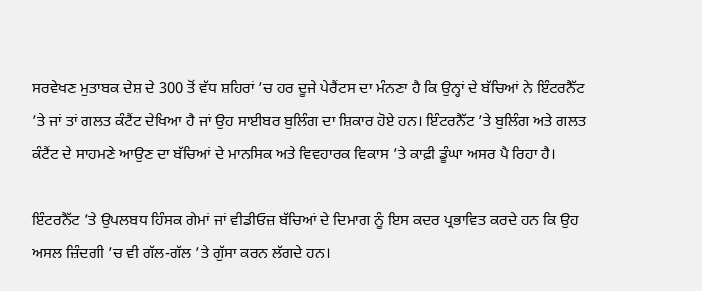ਸਰਵੇਖਣ ਮੁਤਾਬਕ ਦੇਸ਼ ਦੇ 300 ਤੋਂ ਵੱਧ ਸ਼ਹਿਰਾਂ ’ਚ ਹਰ ਦੂਜੇ ਪੇਰੈਂਟਸ ਦਾ ਮੰਨਣਾ ਹੈ ਕਿ ਉਨ੍ਹਾਂ ਦੇ ਬੱਚਿਆਂ ਨੇ ਇੰਟਰਨੈੱਟ ’ਤੇ ਜਾਂ ਤਾਂ ਗਲਤ ਕੰਟੈਂਟ ਦੇਖਿਆ ਹੈ ਜਾਂ ਉਹ ਸਾਈਬਰ ਬੁਲਿੰਗ ਦਾ ਸ਼ਿਕਾਰ ਹੋਏ ਹਨ। ਇੰਟਰਨੈੱਟ ’ਤੇ ਬੁਲਿੰਗ ਅਤੇ ਗਲਤ ਕੰਟੈਂਟ ਦੇ ਸਾਹਮਣੇ ਆਉਣ ਦਾ ਬੱਚਿਆਂ ਦੇ ਮਾਨਸਿਕ ਅਤੇ ਵਿਵਹਾਰਕ ਵਿਕਾਸ ’ਤੇ ਕਾਫ਼ੀ ਡੂੰਘਾ ਅਸਰ ਪੈ ਰਿਹਾ ਹੈ।

ਇੰਟਰਨੈੱਟ ’ਤੇ ਉਪਲਬਧ ਹਿੰਸਕ ਗੇਮਾਂ ਜਾਂ ਵੀਡੀਓਜ਼ ਬੱਚਿਆਂ ਦੇ ਦਿਮਾਗ ਨੂੰ ਇਸ ਕਦਰ ਪ੍ਰਭਾਵਿਤ ਕਰਦੇ ਹਨ ਕਿ ਉਹ ਅਸਲ ਜ਼ਿੰਦਗੀ ’ਚ ਵੀ ਗੱਲ-ਗੱਲ ’ਤੇ ਗੁੱਸਾ ਕਰਨ ਲੱਗਦੇ ਹਨ।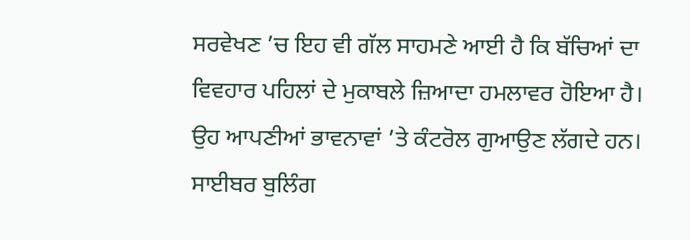ਸਰਵੇਖਣ ’ਚ ਇਹ ਵੀ ਗੱਲ ਸਾਹਮਣੇ ਆਈ ਹੈ ਕਿ ਬੱਚਿਆਂ ਦਾ ਵਿਵਹਾਰ ਪਹਿਲਾਂ ਦੇ ਮੁਕਾਬਲੇ ਜ਼ਿਆਦਾ ਹਮਲਾਵਰ ਹੋਇਆ ਹੈ। ਉਹ ਆਪਣੀਆਂ ਭਾਵਨਾਵਾਂ ’ਤੇ ਕੰਟਰੋਲ ਗੁਆਉਣ ਲੱਗਦੇ ਹਨ। ਸਾਈਬਰ ਬੁਲਿੰਗ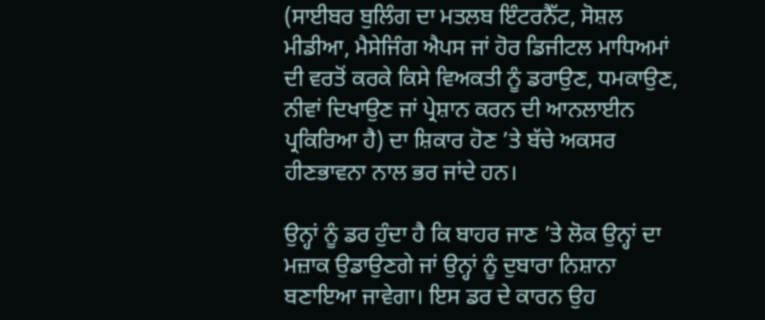(ਸਾਈਬਰ ਬੁਲਿੰਗ ਦਾ ਮਤਲਬ ਇੰਟਰਨੈੱਟ, ਸੋਸ਼ਲ ਮੀਡੀਆ, ਮੈਸੇਜਿੰਗ ਐਪਸ ਜਾਂ ਹੋਰ ਡਿਜੀਟਲ ਮਾਧਿਅਮਾਂ ਦੀ ਵਰਤੋਂ ਕਰਕੇ ਕਿਸੇ ਵਿਅਕਤੀ ਨੂੰ ਡਰਾਉਣ, ਧਮਕਾਉਣ, ਨੀਵਾਂ ਦਿਖਾਉਣ ਜਾਂ ਪ੍ਰੇਸ਼ਾਨ ਕਰਨ ਦੀ ਆਨਲਾਈਨ ਪ੍ਰਕਿਰਿਆ ਹੈ) ਦਾ ਸ਼ਿਕਾਰ ਹੋਣ ’ਤੇ ਬੱਚੇ ਅਕਸਰ ਹੀਣਭਾਵਨਾ ਨਾਲ ਭਰ ਜਾਂਦੇ ਹਨ।

ਉਨ੍ਹਾਂ ਨੂੰ ਡਰ ਹੁੰਦਾ ਹੈ ਕਿ ਬਾਹਰ ਜਾਣ ’ਤੇ ਲੋਕ ਉਨ੍ਹਾਂ ਦਾ ਮਜ਼ਾਕ ਉਡਾਉਣਗੇ ਜਾਂ ਉਨ੍ਹਾਂ ਨੂੰ ਦੁਬਾਰਾ ਨਿਸ਼ਾਨਾ ਬਣਾਇਆ ਜਾਵੇਗਾ। ਇਸ ਡਰ ਦੇ ਕਾਰਨ ਉਹ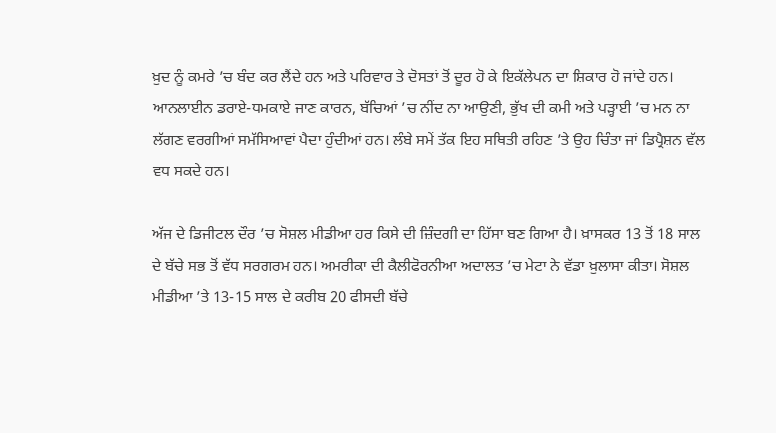ਖ਼ੁਦ ਨੂੰ ਕਮਰੇ ’ਚ ਬੰਦ ਕਰ ਲੈਂਦੇ ਹਨ ਅਤੇ ਪਰਿਵਾਰ ਤੇ ਦੋਸਤਾਂ ਤੋਂ ਦੂਰ ਹੋ ਕੇ ਇਕੱਲੇਪਨ ਦਾ ਸ਼ਿਕਾਰ ਹੋ ਜਾਂਦੇ ਹਨ। ਆਨਲਾਈਨ ਡਰਾਏ-ਧਮਕਾਏ ਜਾਣ ਕਾਰਨ, ਬੱਚਿਆਂ ’ਚ ਨੀਂਦ ਨਾ ਆਉਣੀ, ਭੁੱਖ ਦੀ ਕਮੀ ਅਤੇ ਪੜ੍ਹਾਈ ’ਚ ਮਨ ਨਾ ਲੱਗਣ ਵਰਗੀਆਂ ਸਮੱਸਿਆਵਾਂ ਪੈਦਾ ਹੁੰਦੀਆਂ ਹਨ। ਲੰਬੇ ਸਮੇਂ ਤੱਕ ਇਹ ਸਥਿਤੀ ਰਹਿਣ ’ਤੇ ਉਹ ਚਿੰਤਾ ਜਾਂ ਡਿਪ੍ਰੈਸ਼ਨ ਵੱਲ ਵਧ ਸਕਦੇ ਹਨ।

ਅੱਜ ਦੇ ਡਿਜੀਟਲ ਦੌਰ ’ਚ ਸੋਸ਼ਲ ਮੀਡੀਆ ਹਰ ਕਿਸੇ ਦੀ ਜ਼ਿੰਦਗੀ ਦਾ ਹਿੱਸਾ ਬਣ ਗਿਆ ਹੈ। ਖ਼ਾਸਕਰ 13 ਤੋਂ 18 ਸਾਲ ਦੇ ਬੱਚੇ ਸਭ ਤੋਂ ਵੱਧ ਸਰਗਰਮ ਹਨ। ਅਮਰੀਕਾ ਦੀ ਕੈਲੀਫੋਰਨੀਆ ਅਦਾਲਤ ’ਚ ਮੇਟਾ ਨੇ ਵੱਡਾ ਖ਼ੁਲਾਸਾ ਕੀਤਾ। ਸੋਸ਼ਲ ਮੀਡੀਆ ’ਤੇ 13-15 ਸਾਲ ਦੇ ਕਰੀਬ 20 ਫੀਸਦੀ ਬੱਚੇ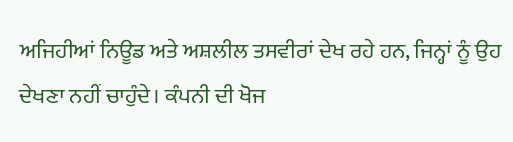ਅਜਿਹੀਆਂ ਨਿਊਡ ਅਤੇ ਅਸ਼ਲੀਲ ਤਸਵੀਰਾਂ ਦੇਖ ਰਹੇ ਹਨ, ਜਿਨ੍ਹਾਂ ਨੂੰ ਉਹ ਦੇਖਣਾ ਨਹੀਂ ਚਾਹੁੰਦੇ। ਕੰਪਨੀ ਦੀ ਖੋਜ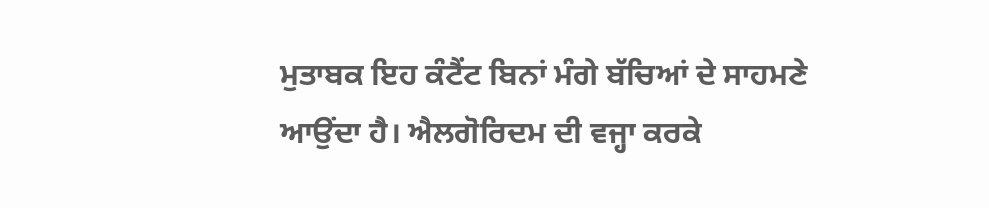ਮੁਤਾਬਕ ਇਹ ਕੰਟੈਂਟ ਬਿਨਾਂ ਮੰਗੇ ਬੱਚਿਆਂ ਦੇ ਸਾਹਮਣੇ ਆਉਂਦਾ ਹੈ। ਐਲਗੋਰਿਦਮ ਦੀ ਵਜ੍ਹਾ ਕਰਕੇ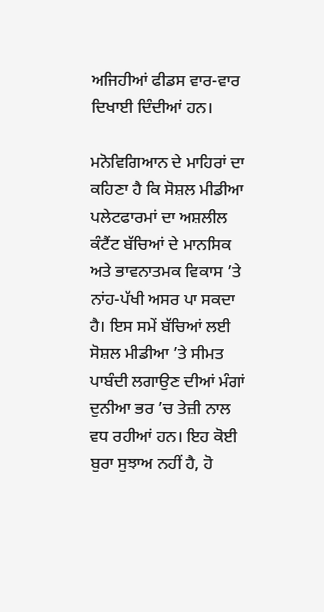ਅਜਿਹੀਆਂ ਫੀਡਸ ਵਾਰ-ਵਾਰ ਦਿਖਾਈ ਦਿੰਦੀਆਂ ਹਨ।

ਮਨੋਵਿਗਿਆਨ ਦੇ ਮਾਹਿਰਾਂ ਦਾ ਕਹਿਣਾ ਹੈ ਕਿ ਸੋਸ਼ਲ ਮੀਡੀਆ ਪਲੇਟਫਾਰਮਾਂ ਦਾ ਅਸ਼ਲੀਲ ਕੰਟੈਂਟ ਬੱਚਿਆਂ ਦੇ ਮਾਨਸਿਕ ਅਤੇ ਭਾਵਨਾਤਮਕ ਵਿਕਾਸ ’ਤੇ ਨਾਂਹ-ਪੱਖੀ ਅਸਰ ਪਾ ਸਕਦਾ ਹੈ। ਇਸ ਸਮੇਂ ਬੱਚਿਆਂ ਲਈ ਸੋਸ਼ਲ ਮੀਡੀਆ ’ਤੇ ਸੀਮਤ ਪਾਬੰਦੀ ਲਗਾਉਣ ਦੀਆਂ ਮੰਗਾਂ ਦੁਨੀਆ ਭਰ ’ਚ ਤੇਜ਼ੀ ਨਾਲ ਵਧ ਰਹੀਆਂ ਹਨ। ਇਹ ਕੋਈ ਬੁਰਾ ਸੁਝਾਅ ਨਹੀਂ ਹੈ, ਹੋ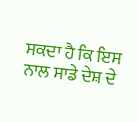ਸਕਦਾ ਹੈ ਕਿ ਇਸ ਨਾਲ ਸਾਡੇ ਦੇਸ਼ ਦੇ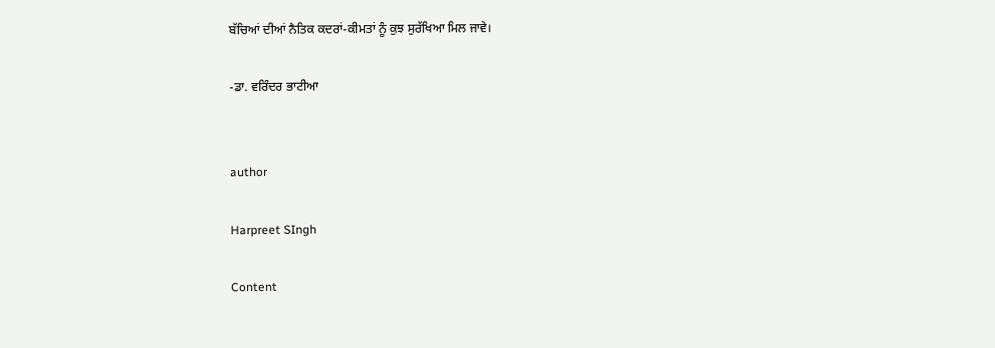ਬੱਚਿਆਂ ਦੀਆਂ ਨੈਤਿਕ ਕਦਰਾਂ-ਕੀਮਤਾਂ ਨੂੰ ਕੁਝ ਸੁਰੱਖਿਆ ਮਿਲ ਜਾਵੇ।

-ਡਾ. ਵਰਿੰਦਰ ਭਾਟੀਆ


author

Harpreet SIngh

Content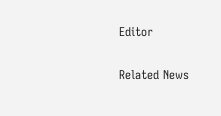Editor

Related News